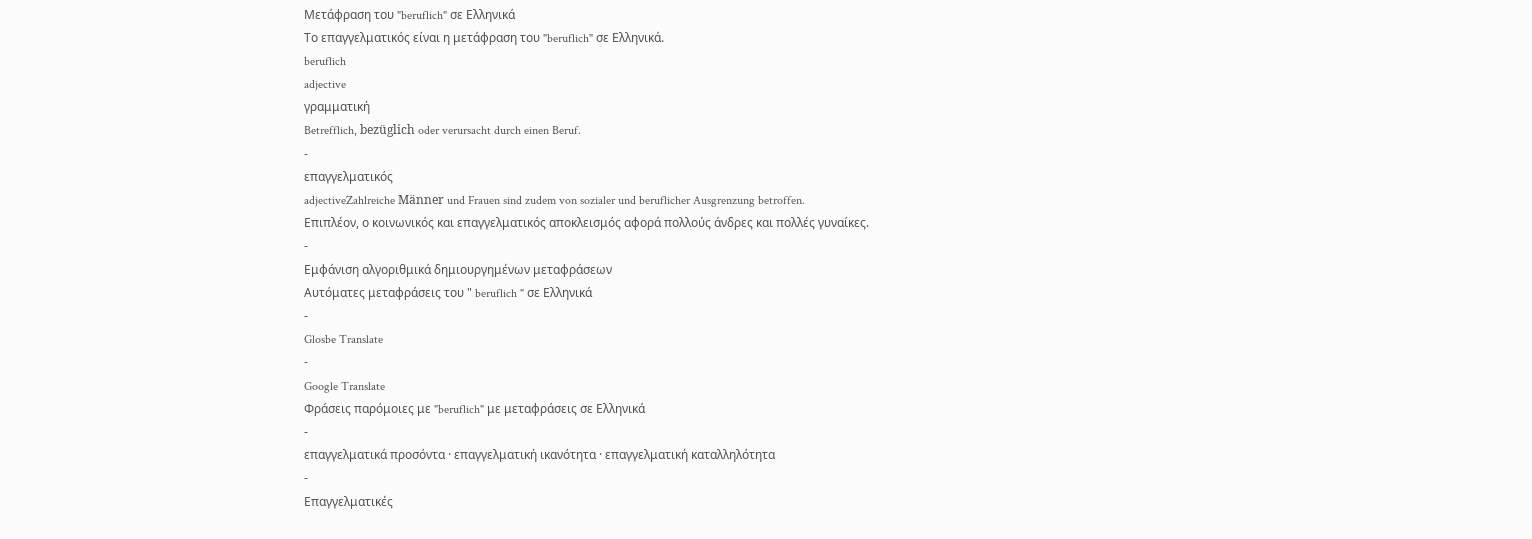Μετάφραση του "beruflich" σε Ελληνικά
Το επαγγελματικός είναι η μετάφραση του "beruflich" σε Ελληνικά.
beruflich
adjective
γραμματική
Betrefflich, bezüglich oder verursacht durch einen Beruf.
-
επαγγελματικός
adjectiveZahlreiche Männer und Frauen sind zudem von sozialer und beruflicher Ausgrenzung betroffen.
Επιπλέον, ο κοινωνικός και επαγγελματικός αποκλεισμός αφορά πολλούς άνδρες και πολλές γυναίκες.
-
Εμφάνιση αλγοριθμικά δημιουργημένων μεταφράσεων
Αυτόματες μεταφράσεις του " beruflich " σε Ελληνικά
-
Glosbe Translate
-
Google Translate
Φράσεις παρόμοιες με "beruflich" με μεταφράσεις σε Ελληνικά
-
επαγγελματικά προσόντα · επαγγελματική ικανότητα · επαγγελματική καταλληλότητα
-
Επαγγελματικές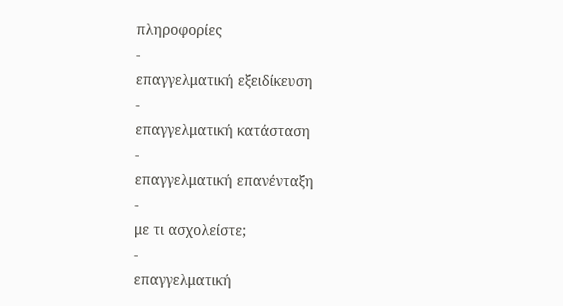πληροφορίες
-
επαγγελματική εξειδίκευση
-
επαγγελματική κατάσταση
-
επαγγελματική επανένταξη
-
με τι ασχολείστε;
-
επαγγελματική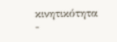κινητικότητα
-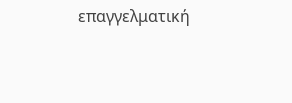επαγγελματική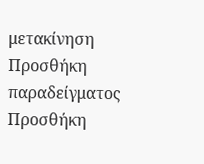μετακίνηση
Προσθήκη παραδείγματος
Προσθήκη